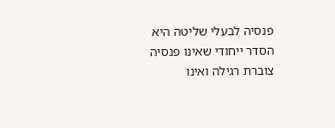פנסיה לבעלי שליטה היא הסדר ייחודי שאינו פנסיה צוברת רגילה ואינו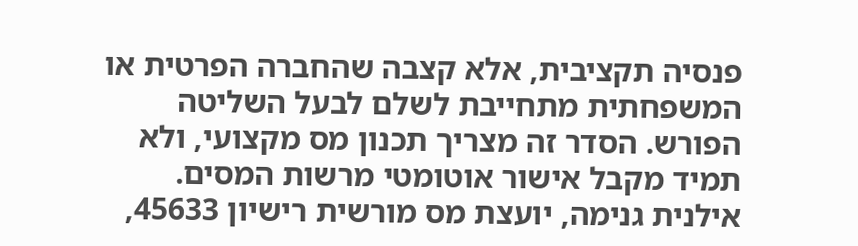פנסיה תקציבית, אלא קצבה שהחברה הפרטית או המשפחתית מתחייבת לשלם לבעל השליטה הפורש. הסדר זה מצריך תכנון מס מקצועי, ולא תמיד מקבל אישור אוטומטי מרשות המסים. אילנית גנימה, יועצת מס מורשית רישיון 45633,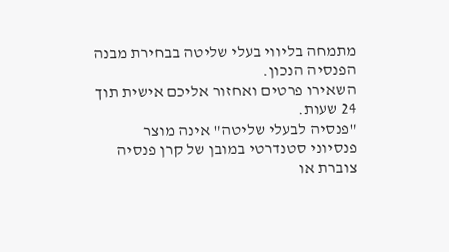מתמחה בליווי בעלי שליטה בבחירת מבנה הפנסיה הנכון.
השאירו פרטים ואחזור אליכם אישית תוך 24 שעות.
"פנסיה לבעלי שליטה" אינה מוצר פנסיוני סטנדרטי במובן של קרן פנסיה צוברת או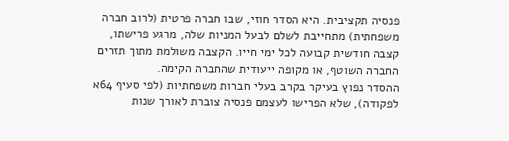פנסיה תקציבית. היא הסדר חוזי, שבו חברה פרטית (לרוב חברה משפחתית) מתחייבת לשלם לבעל המניות שלה, מרגע פרישתו, קצבה חודשית קבועה לכל ימי חייו. הקצבה משולמת מתוך תזרים החברה השוטף, או מקופה ייעודית שהחברה הקימה.
ההסדר נפוץ בעיקר בקרב בעלי חברות משפחתיות (לפי סעיף 64א לפקודה), שלא הפרישו לעצמם פנסיה צוברת לאורך שנות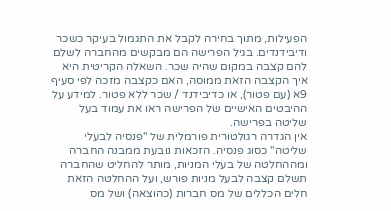הפעילות, מתוך בחירה לקבל את התגמול בעיקר כשכר ודיבידנדים. בגיל הפרישה הם מבקשים מהחברה לשלם להם קצבה במקום שהיה שכר. השאלה הקריטית היא איך הקצבה הזאת ממוסה, האם כקצבה מזכה לפי סעיף 9א (עם פטור), או כדיבידנד / שכר ללא פטור. למידע על ההיבטים האישיים של הפרישה ראו את עמוד בעל שליטה בפרישה.
אין הגדרה רגולטורית פורמלית של "פנסיה לבעלי שליטה" כסוג פנסיה. הזכאות נובעת ממבנה החברה ומההחלטה של בעלי המניות, מותר להחליט שהחברה תשלם קצבה לבעל מניות פורש, ועל ההחלטה הזאת חלים הכללים של מס חברות (כהוצאה) ושל מס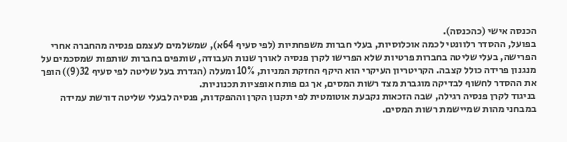הכנסה אישי (כהכנסה).
בפועל, ההסדר רלוונטי לכמה אוכלוסיות, בעלי חברות משפחתיות (לפי סעיף 64א), שמשלמים לעצמם פנסיה מהחברה אחרי הפרישה, בעלי שליטה בחברות פרטיות שלא הפרישו לקרן פנסיה לאורך שנות העבודה, שותפים בחברות שותפות שמסכמים על מנגנון פרידה כולל קצבה. הקריטריון העיקרי הוא היקף החזקת המניות, 10% ומעלה (הגדרת בעל שליטה לפי סעיף 32(9)) הופך את ההסדר לחשוף לבדיקה מוגברת מצד רשות המסים, אך גם פותח אופציות תכנוניות.
בניגוד לקרן פנסיה רגילה, שבה הזכאות נקבעת אוטומטית לפי תקנון הקרן וההפקדות, פנסיה לבעלי שליטה דורשת עמידה במבחני מהות שמיישמת רשות המסים.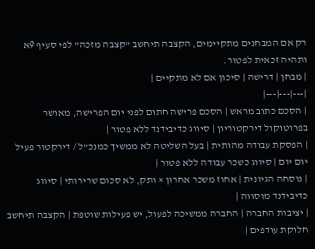רק אם המבחנים מתקיימים, הקצבה תיחשב "קצבה מזכה" לפי סעיף 9א ותהיה זכאית לפטור.
| מבחן | דרישה | סיכון אם לא מתקיים |
|---|---|---|
| הסכם כתוב מראש | הסכם פרישה חתום לפני יום הפרישה, מאושר בפרוטוקול דירקטוריון | סיווג כדיבידנד ללא פטור |
| הפסקת עבודה מהותית | בעל השליטה לא ממשיך כמנכ"ל / דירקטור פעיל יום יום | סיווג כשכר עבודה ללא פטור |
| נוסחה הגיונית | אחוז משכר אחרון × ותק, לא סכום שרירותי | סיווג כדיבידנד מוסווה |
| יציבות החברה | החברה ממשיכה לפעול, יש פעילות שוטפת | הקצבה תיחשב חלוקת עודפים |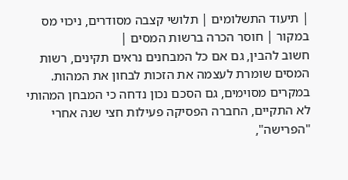| תיעוד התשלומים | תלושי קצבה מסודרים, ניכוי מס במקור | חוסר הכרה ברשות המסים |
חשוב להבין, גם אם כל המבחנים נראים תקינים, רשות המסים שומרת לעצמה את הזכות לבחון את המהות. במקרים מסוימים, גם הסכם נכון נדחה כי המבחן המהותי לא התקיים, החברה הפסיקה פעילות חצי שנה אחרי "הפרישה",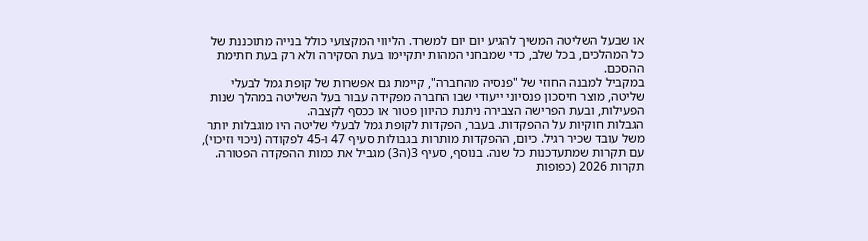או שבעל השליטה המשיך להגיע יום יום למשרד. הליווי המקצועי כולל בנייה מתוכננת של כל המהלכים, בכל שלב, כדי שמבחני המהות יתקיימו בעת הסקירה ולא רק בעת חתימת ההסכם.
במקביל למבנה החוזי של "פנסיה מהחברה", קיימת גם אפשרות של קופת גמל לבעלי שליטה, מוצר חיסכון פנסיוני ייעודי שבו החברה מפקידה עבור בעל השליטה במהלך שנות הפעילות, ובעת הפרישה הצבירה ניתנת כהיוון פטור או ככסף לקצבה.
הגבלות חוקיות על ההפקדות. בעבר, הפקדות לקופת גמל לבעלי שליטה היו מוגבלות יותר משל עובד שכיר רגיל. כיום, ההפקדות מותרות בגבולות סעיף 47 ו-45 לפקודה (ניכוי וזיכוי), עם תקרות שמתעדכנות כל שנה. בנוסף, סעיף 3(ה3) מגביל את כמות ההפקדה הפטורה. תקרות 2026 (כפופות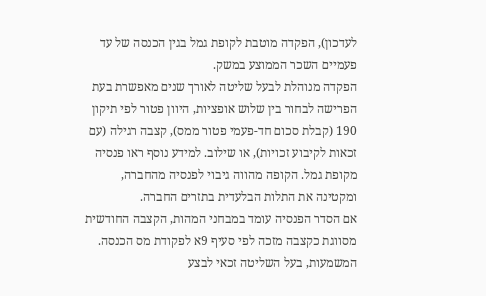לעדכון), הפקדה מוטבת לקופת גמל בגין הכנסה של עד פעמיים השכר הממוצע במשק.
הפקדה מנוהלת לבעל שליטה לאורך שנים מאפשרת בעת הפרישה לבחור בין שלוש אופציות, היוון פטור לפי תיקון 190 (קבלת סכום חד-פעמי פטור ממס), קצבה רגילה (עם זכאות לקיבוע זכויות), או שילוב. למידע נוסף ראו פנסיה מקופת גמל. הקופה מהווה גיבוי לפנסיה מהחברה, ומקטינה את התלות הבלעדית בתזרים החברה.
אם הסדר הפנסיה עומד במבחני המהות, הקצבה החודשית מסווגת כקצבה מזכה לפי סעיף 9א לפקודת מס הכנסה. המשמעות, בעל השליטה זכאי לבצע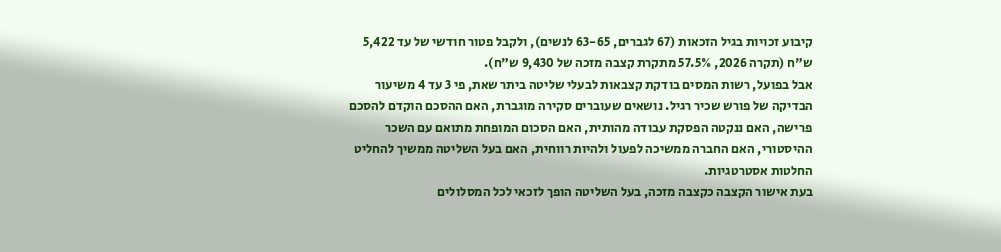קיבוע זכויות בגיל הזכאות (67 לגברים, 63-65 לנשים), ולקבל פטור חודשי של עד 5,422 ש"ח (תקרה 2026, 57.5% מתקרת קצבה מזכה של 9,430 ש"ח).
אבל בפועל, רשות המסים בודקת קצבאות לבעלי שליטה ביתר שאת, פי 3 עד 4 משיעור הבדיקה של פורש שכיר רגיל. נושאים שעוברים סקירה מוגברת, האם ההסכם הוקדם להסכם פרישה, האם ננקטה הפסקת עבודה מהותית, האם הסכום המופחת מתואם עם השכר ההיסטורי, האם החברה ממשיכה לפעול ולהיות רווחית, האם בעל השליטה ממשיך להחליט החלטות אסטרטגיות.
בעת אישור הקצבה כקצבה מזכה, בעל השליטה הופך לזכאי לכל המסלולים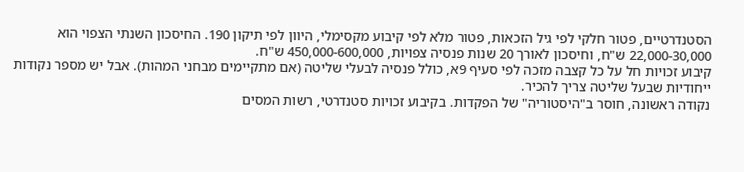הסטנדרטיים, פטור חלקי לפי גיל הזכאות, פטור מלא לפי קיבוע מקסימלי, היוון לפי תיקון 190. החיסכון השנתי הצפוי הוא 22,000-30,000 ש"ח, וחיסכון לאורך 20 שנות פנסיה צפויות, 450,000-600,000 ש"ח.
קיבוע זכויות חל על כל קצבה מזכה לפי סעיף 9א, כולל פנסיה לבעלי שליטה (אם מתקיימים מבחני המהות). אבל יש מספר נקודות ייחודיות שבעל שליטה צריך להכיר.
נקודה ראשונה, חוסר ב"היסטוריה" של הפקדות. בקיבוע זכויות סטנדרטי, רשות המסים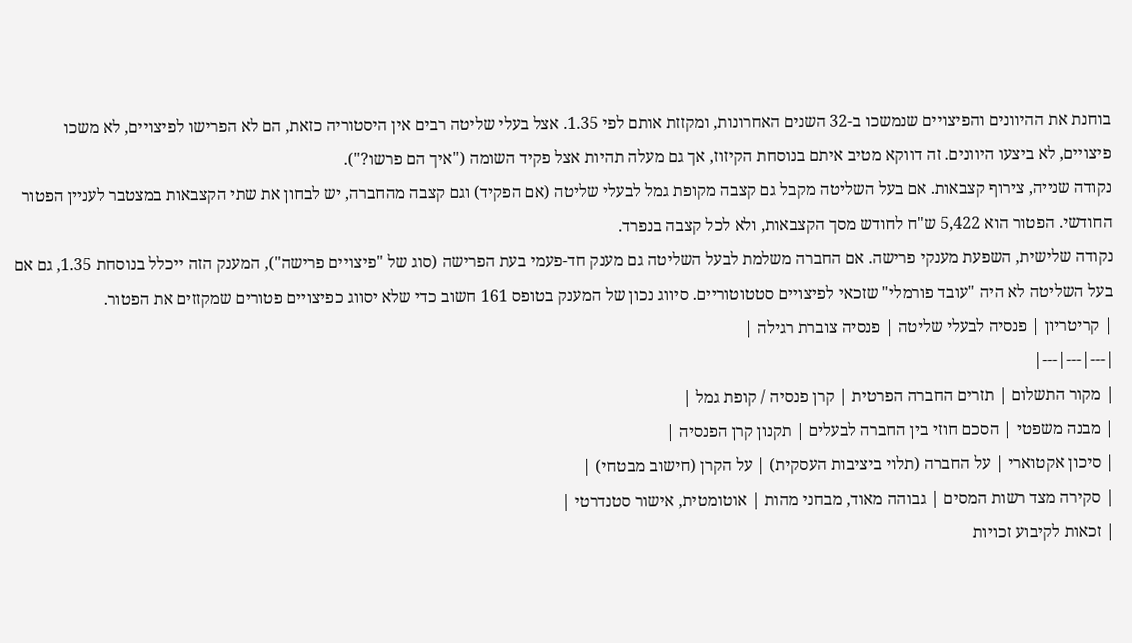בוחנת את ההיוונים והפיצויים שנמשכו ב-32 השנים האחרונות, ומקזזת אותם לפי 1.35. אצל בעלי שליטה רבים אין היסטוריה כזאת, הם לא הפרישו לפיצויים, לא משכו פיצויים, לא ביצעו היוונים. זה דווקא מטיב איתם בנוסחת הקיזוז, אך גם מעלה תהיות אצל פקיד השומה ("איך הם פרשו?").
נקודה שנייה, צירוף קצבאות. אם בעל השליטה מקבל גם קצבה מקופת גמל לבעלי שליטה (אם הפקיד) וגם קצבה מהחברה, יש לבחון את שתי הקצבאות במצטבר לעניין הפטור החודשי. הפטור הוא 5,422 ש"ח לחודש מסך הקצבאות, ולא לכל קצבה בנפרד.
נקודה שלישית, השפעת מענקי פרישה. אם החברה משלמת לבעל השליטה גם מענק חד-פעמי בעת הפרישה (סוג של "פיצויים פרישה"), המענק הזה ייכלל בנוסחת 1.35, גם אם בעל השליטה לא היה "עובד פורמלי" שזכאי לפיצויים סטטוטוריים. סיווג נכון של המענק בטופס 161 חשוב כדי שלא יסווג כפיצויים פטורים שמקזזים את הפטור.
| קריטריון | פנסיה לבעלי שליטה | פנסיה צוברת רגילה |
|---|---|---|
| מקור התשלום | תזרים החברה הפרטית | קרן פנסיה / קופת גמל |
| מבנה משפטי | הסכם חוזי בין החברה לבעלים | תקנון קרן הפנסיה |
| סיכון אקטוארי | על החברה (תלוי ביציבות העסקית) | על הקרן (חישוב מבטחי) |
| סקירה מצד רשות המסים | גבוהה מאוד, מבחני מהות | אוטומטית, אישור סטנדרטי |
| זכאות לקיבוע זכויות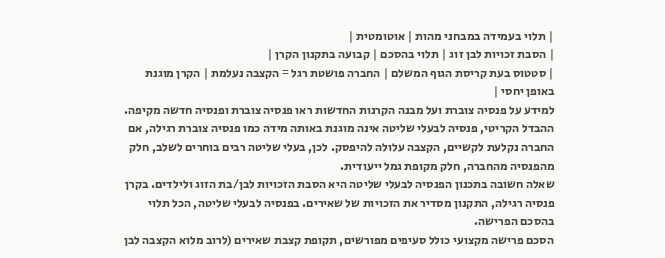| תלוי בעמידה במבחני מהות | אוטומטית |
| הסבת זכויות לבן זוג | תלוי בהסכם | קבועה בתקנון הקרן |
| סטטוס בעת קריסת הגוף המשלם | החברה פושטת רגל = הקצבה נעלמת | הקרן מוגנת באופן יחסי |
למידע על פנסיה צוברת ועל מבנה הקרנות החדשות ראו פנסיה צוברת ופנסיה חדשה מקיפה. ההבדל הקריטי, פנסיה לבעלי שליטה אינה מוגנת באותה מידה כמו פנסיה צוברת רגילה, אם החברה נקלעת לקשיים, הקצבה עלולה להיפסק. לכן, בעלי שליטה רבים בוחרים לשלב, חלק מהפנסיה מהחברה, חלק מקופת גמל ייעודית.
שאלה חשובה בתכנון הפנסיה לבעלי שליטה היא הסבת הזכויות לבן/בת הזוג ולילדים. בקרן פנסיה רגילה, התקנון מסדיר את הזכויות של שאירים. בפנסיה לבעלי שליטה, הכל תלוי בהסכם הפרישה.
הסכם פרישה מקצועי כולל סעיפים מפורשים, תקופת קצבת שאירים (לרוב מלוא הקצבה לבן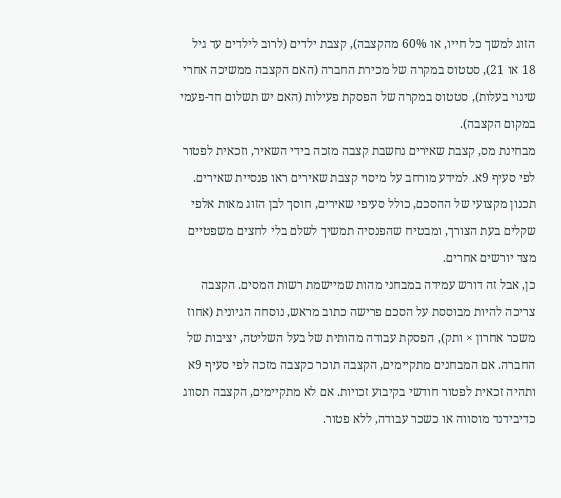הזוג למשך כל חייו, או 60% מהקצבה), קצבת ילדים (לרוב לילדים עד גיל 18 או 21), סטטוס במקרה של מכירת החברה (האם הקצבה ממשיכה אחרי שינוי בעלות), סטטוס במקרה של הפסקת פעילות (האם יש תשלום חד-פעמי במקום הקצבה).
מבחינת מס, קצבת שאירים נחשבת קצבה מזכה בידי השאיר, וזכאית לפטור לפי סעיף 9א. למידע מורחב על מיסוי קצבת שאירים ראו פנסיית שאירים. תכנון מקצועי של ההסכם, כולל סעיפי שאירים, חוסך לבן הזוג מאות אלפי שקלים בעת הצורך, ומבטיח שהפנסיה תמשיך לשלם בלי לחצים משפטיים מצד יורשים אחרים.
כן, אבל זה דורש עמידה במבחני מהות שמיישמת רשות המסים. הקצבה צריכה להיות מבוססת על הסכם פרישה כתוב מראש, נוסחה הגיונית (אחוז משכר אחרון × ותק), הפסקת עבודה מהותית של בעל השליטה, יציבות של החברה. אם המבחנים מתקיימים, הקצבה תוכר כקצבה מזכה לפי סעיף 9א ותהיה זכאית לפטור חודשי בקיבוע זכויות. אם לא מתקיימים, הקצבה תסווג כדיבידנד מוסווה או כשכר עבודה, ללא פטור.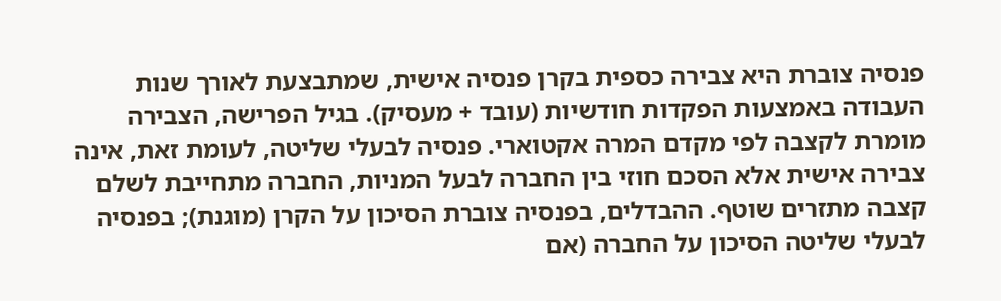פנסיה צוברת היא צבירה כספית בקרן פנסיה אישית, שמתבצעת לאורך שנות העבודה באמצעות הפקדות חודשיות (עובד + מעסיק). בגיל הפרישה, הצבירה מומרת לקצבה לפי מקדם המרה אקטוארי. פנסיה לבעלי שליטה, לעומת זאת, אינה צבירה אישית אלא הסכם חוזי בין החברה לבעל המניות, החברה מתחייבת לשלם קצבה מתזרים שוטף. ההבדלים, בפנסיה צוברת הסיכון על הקרן (מוגנת); בפנסיה לבעלי שליטה הסיכון על החברה (אם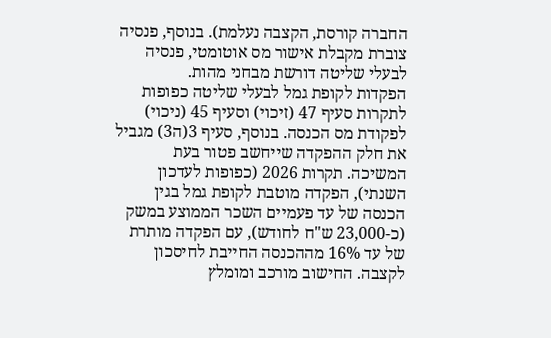החברה קורסת, הקצבה נעלמת). בנוסף, פנסיה צוברת מקבלת אישור מס אוטומטי, פנסיה לבעלי שליטה דורשת מבחני מהות.
הפקדות לקופת גמל לבעלי שליטה כפופות לתקרות סעיף 47 (זיכוי) וסעיף 45 (ניכוי) לפקודת מס הכנסה. בנוסף, סעיף 3(ה3) מגביל את חלק ההפקדה שייחשב פטור בעת המשיכה. תקרות 2026 (כפופות לעדכון השנתי), הפקדה מוטבת לקופת גמל בגין הכנסה של עד פעמיים השכר הממוצע במשק (כ-23,000 ש"ח לחודש), עם הפקדה מותרת של עד 16% מההכנסה החייבת לחיסכון לקצבה. החישוב מורכב ומומלץ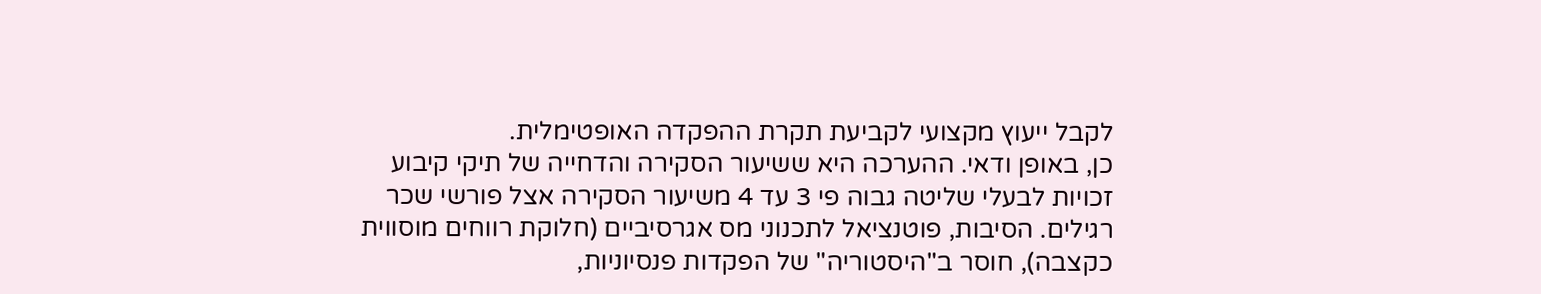לקבל ייעוץ מקצועי לקביעת תקרת ההפקדה האופטימלית.
כן, באופן ודאי. ההערכה היא ששיעור הסקירה והדחייה של תיקי קיבוע זכויות לבעלי שליטה גבוה פי 3 עד 4 משיעור הסקירה אצל פורשי שכר רגילים. הסיבות, פוטנציאל לתכנוני מס אגרסיביים (חלוקת רווחים מוסווית כקצבה), חוסר ב"היסטוריה" של הפקדות פנסיוניות,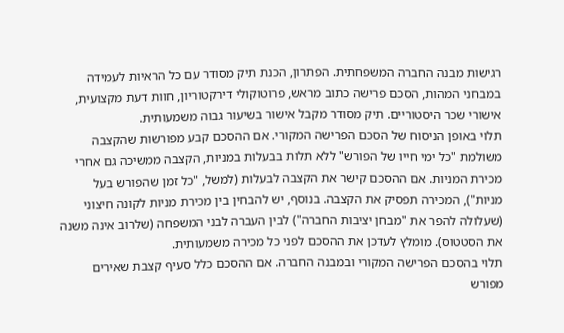רגישות מבנה החברה המשפחתית. הפתרון, הכנת תיק מסודר עם כל הראיות לעמידה במבחני המהות, הסכם פרישה כתוב מראש, פרוטוקולי דירקטוריון, חוות דעת מקצועית, אישורי שכר היסטוריים. תיק מסודר מקבל אישור בשיעור גבוה משמעותית.
תלוי באופן הניסוח של הסכם הפרישה המקורי. אם ההסכם קבע מפורשות שהקצבה משולמת "כל ימי חייו של הפורש" ללא תלות בבעלות במניות, הקצבה ממשיכה גם אחרי מכירת המניות. אם ההסכם קישר את הקצבה לבעלות (למשל, "כל זמן שהפורש בעל מניות"), המכירה תפסיק את הקצבה. בנוסף, יש להבחין בין מכירת מניות לקונה חיצוני (שעלולה להפר את "מבחן יציבות החברה") לבין העברה לבני המשפחה (שלרוב אינה משנה את הסטטוס). מומלץ לעדכן את ההסכם לפני כל מכירה משמעותית.
תלוי בהסכם הפרישה המקורי ובמבנה החברה. אם ההסכם כלל סעיף קצבת שאירים מפורש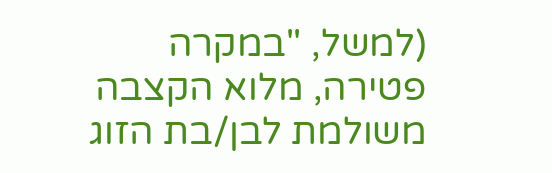(למשל, "במקרה פטירה, מלוא הקצבה משולמת לבן/בת הזוג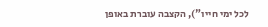לכל ימי חייו"), הקצבה עוברת באופן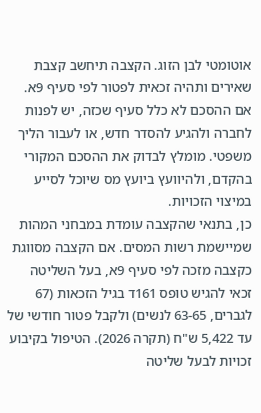אוטומטי לבן הזוג. הקצבה תיחשב קצבת שאירים ותהיה זכאית לפטור לפי סעיף 9א. אם ההסכם לא כלל סעיף שכזה, יש לפנות לחברה ולהגיע להסדר חדש, או לעבור הליך משפטי. מומלץ לבדוק את ההסכם המקורי בהקדם, ולהיוועץ ביועץ מס שיוכל לסייע במיצוי הזכויות.
כן, בתנאי שהקצבה עומדת במבחני המהות שמיישמת רשות המסים. אם הקצבה מסווגת כקצבה מזכה לפי סעיף 9א, בעל השליטה זכאי להגיש טופס 161ד בגיל הזכאות (67 לגברים, 63-65 לנשים) ולקבל פטור חודשי של עד 5,422 ש"ח (תקרה 2026). הטיפול בקיבוע זכויות לבעל שליטה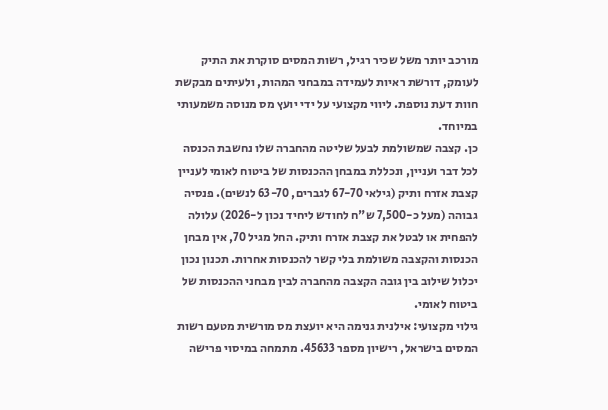מורכב יותר משל שכיר רגיל, רשות המסים סוקרת את התיק לעומק, דורשת ראיות לעמידה במבחני המהות, ולעיתים מבקשת חוות דעת נוספת. ליווי מקצועי על ידי יועץ מס מנוסה משמעותי במיוחד.
כן. קצבה שמשולמת לבעל שליטה מהחברה שלו נחשבת הכנסה לכל דבר ועניין, ונכללת במבחן ההכנסות של ביטוח לאומי לעניין קצבת אזרח ותיק (גילאי 67-70 לגברים, 63-70 לנשים). פנסיה גבוהה (מעל כ-7,500 ש"ח לחודש ליחיד נכון ל-2026) עלולה להפחית או לבטל את קצבת אזרח ותיק. החל מגיל 70, אין מבחן הכנסות והקצבה משולמת בלי קשר להכנסות אחרות. תכנון נכון יכלול שילוב בין גובה הקצבה מהחברה לבין מבחני ההכנסות של ביטוח לאומי.
גילוי מקצועי: אילנית גנימה היא יועצת מס מורשית מטעם רשות המסים בישראל, רישיון מספר 45633. מתמחה במיסוי פרישה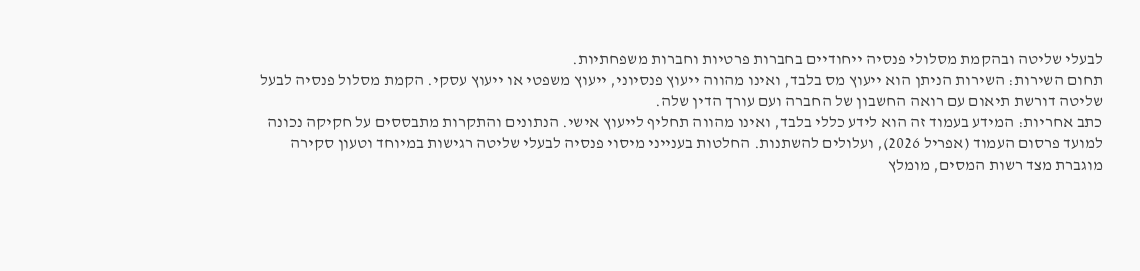לבעלי שליטה ובהקמת מסלולי פנסיה ייחודיים בחברות פרטיות וחברות משפחתיות.
תחום השירות: השירות הניתן הוא ייעוץ מס בלבד, ואינו מהווה ייעוץ פנסיוני, ייעוץ משפטי או ייעוץ עסקי. הקמת מסלול פנסיה לבעל שליטה דורשת תיאום עם רואה החשבון של החברה ועם עורך הדין שלה.
כתב אחריות: המידע בעמוד זה הוא לידע כללי בלבד, ואינו מהווה תחליף לייעוץ אישי. הנתונים והתקרות מתבססים על חקיקה נכונה למועד פרסום העמוד (אפריל 2026), ועלולים להשתנות. החלטות בענייני מיסוי פנסיה לבעלי שליטה רגישות במיוחד וטעון סקירה מוגברת מצד רשות המסים, מומלץ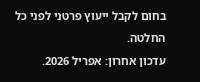בחום לקבל ייעוץ פרטני לפני כל החלטה.
עדכון אחרון: אפריל 2026.